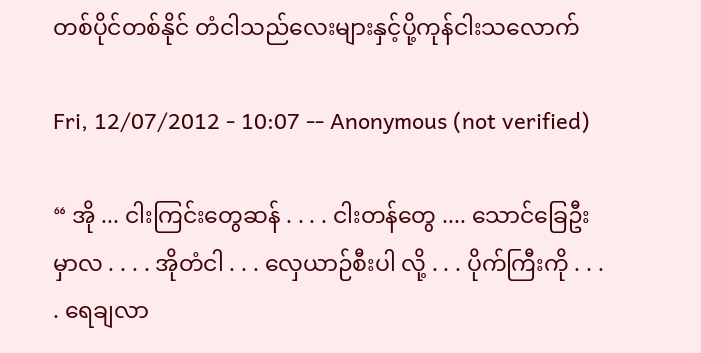တစ်ပိုင်တစ်နိုင် တံငါသည်လေးများနှင့်ပို့ကုန်ငါးသလောက်

Fri, 12/07/2012 - 10:07 -- Anonymous (not verified)

“ အို ... ငါးကြင်းတွေဆန် . . . . ငါးတန်တွေ .... သောင်ခြေဦးမှာလ . . . . အိုတံငါ . . . လှေယာဉ်စီးပါ လို့ . . . ပိုက်ကြီးကို . . . . ရေချလာ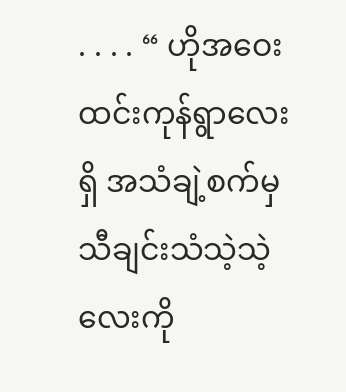. . . . “ ဟိုအဝေး ထင်းကုန်ရွာလေးရှိ အသံချဲ့စက်မှ သီချင်းသံသဲ့သဲ့လေးကို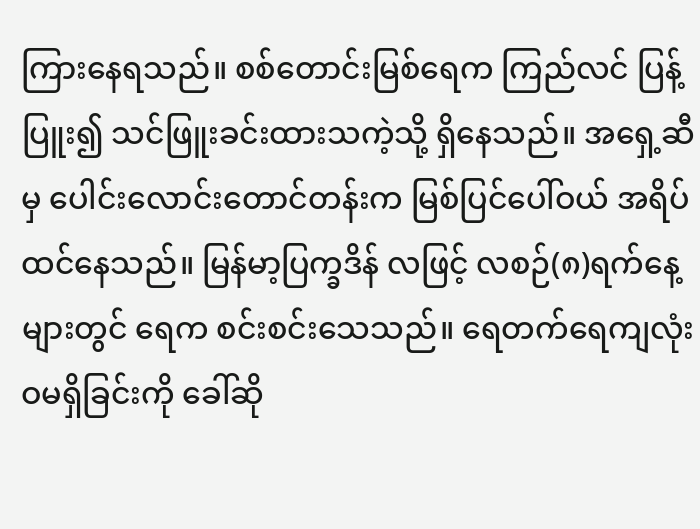ကြားနေရသည်။ စစ်တောင်းမြစ်ရေက ကြည်လင် ပြန့်ပြူး၍ သင်ဖြူးခင်းထားသကဲ့သို့ ရှိနေသည်။ အရှေ့ဆီမှ ပေါင်းလောင်းတောင်တန်းက မြစ်ပြင်ပေါ်ဝယ် အရိပ်ထင်နေသည်။ မြန်မာ့ပြက္ခဒိန် လဖြင့် လစဉ်(၈)ရက်နေ့များတွင် ရေက စင်းစင်းသေသည်။ ရေတက်ရေကျလုံးဝမရှိခြင်းကို ခေါ်ဆို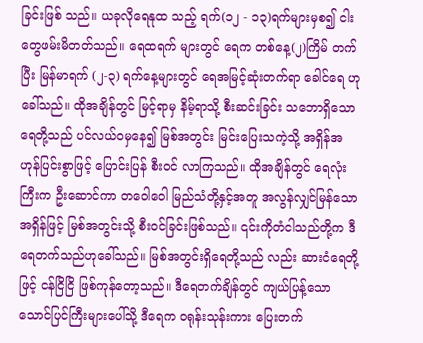ခြင်းဖြစ် သည်။ ယခုလိုရေနုထ သည့် ရက်(၁၂ - ၁၃)ရက်များမှစ၍ ငါးတွေဖမ်းမိတတ်သည်။ ရေထရက် များတွင် ရေက တစ်နေ့(၂)ကြိမ် တက်ပြီး မြန်မာရက် (၂-၃) ရက်နေ့များတွင် ရေအမြင့်ဆုံးတက်ရာ ခေါင်ရေ ဟုခေါ်သည်။ ထိုအချိန်တွင် မြင့်ရာမှ နိမ့်ရာသို့ စီးဆင်းခြင်း သဘောရှိသော ရေတို့သည် ပင်လယ်ဝမှနေ၍ မြစ်အတွင်း မြင်းပြေးသကဲ့သို့ အရှိန်အဟုန်ပြင်းစွာဖြင့် ပြောင်းပြန် စီးဝင် လာကြသည်။ ထိုအချိန်တွင် ရေလုံးကြီးက ဦးဆောင်ကာ တဝေါဝေါ မြည်သံတို့နှင့်အတူ အလွန်လျှင်မြန်သောအရှိန်ဖြင့် မြစ်အတွင်းသို့ စီးဝင်ခြင်းဖြစ်သည်။ ၎င်းကိုတံငါသည်တို့က ဒီရေတက်သည်ဟုခေါ်သည်။ မြစ်အတွင်းရှိရေတို့သည် လည်း ဆားငံရေတို့ဖြင့် ငန်ငြိငြိ ဖြစ်ကုန်တော့သည်။ ဒီရေတက်ချိန်တွင် ကျယ်ပြန့်သော သောင်ပြင်ကြီးများပေါ်သို့ ဒီရေက ဝရုန်းသုန်းကား ပြေးတက်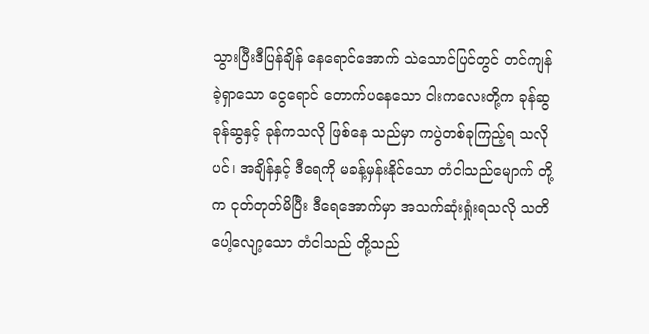သွားပြီးဒီပြန်ချိန် နေရောင်အောက် သဲသောင်ပြင်တွင် တင်ကျန် ခဲ့ရှာသော ငွေရောင် တောက်ပနေသော ငါးကလေးတို့က ခုန်ဆွခုန်ဆွနှင့် ခုန်ကသလို ဖြစ်နေ သည်မှာ ကပွဲတစ်ခုကြည့်ရ သလိုပင်၊ အချိန်နှင့် ဒီရေကို မခန့်မှန်းနိုင်သော တံငါသည်မျောက် တို့က ငုတ်တုတ်မိပြီး ဒီရေအောက်မှာ အသက်ဆုံးရှုံးရသလို သတိပေါ့လျော့သော တံငါသည် တို့သည်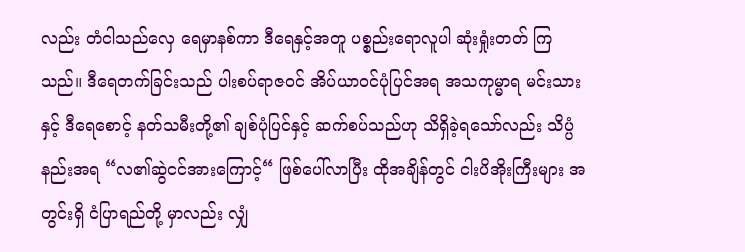လည်း တံငါသည်လှေ ရေမှာနစ်ကာ ဒီရေနှင့်အတူ ပစ္စည်းရောလူပါ ဆုံးရှုံးတတ် ကြသည်။ ဒီရေတက်ခြင်းသည် ပါးစပ်ရာဇဝင် အိပ်ယာဝင်ပုံပြင်အရ အသကုမ္မာရ မင်းသားနှင့် ဒီရေစောင့် နတ်သမီးတို့၏ ချစ်ပုံပြင်နှင့် ဆက်စပ်သည်ဟု သိရှိခဲ့ရသော်လည်း သိပ္ပံနည်းအရ “လ၏ဆွဲငင်အားကြောင့်“ ဖြစ်ပေါ်လာပြီး ထိုအချိန်တွင် ငါးပိအိုးကြီးများ အတွင်းရှိ ငံပြာရည်တို့ မှာလည်း လျှံ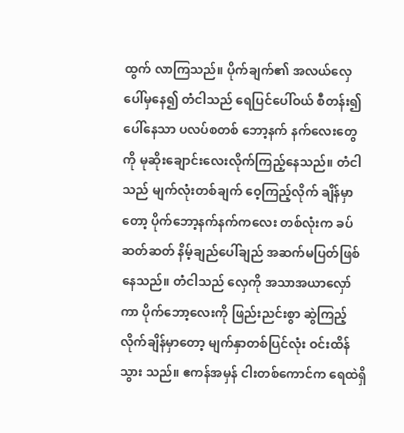ထွက် လာကြသည်။ ပိုက်ချက်၏ အလယ်လှေပေါ်မှနေ၍ တံငါသည် ရေပြင်ပေါ်ဝယ် စီတန်း၍ ပေါ်နေသာ ပလပ်စတစ် ဘော့နက် နက်လေးတွေကို မုဆိုးချောင်းလေးလိုက်ကြည့်နေသည်။ တံငါသည် မျက်လုံးတစ်ချက် ဝေ့ကြည့်လိုက် ချိန်မှာတော့ ပိုက်ဘော့နက်နက်ကလေး တစ်လုံးက ခပ်ဆတ်ဆတ် နိမ့်ချည်ပေါ်ချည် အဆက်မပြတ်ဖြစ်နေသည်။ တံငါသည် လှေကို အသာအယာလှော်ကာ ပိုက်ဘော့လေးကို ဖြည်းညင်းစွာ ဆွဲကြည့်လိုက်ချိန်မှာတော့ မျက်နှာတစ်ပြင်လုံး ဝင်းထိန်သွား သည်။ ဧကန်အမှန် ငါးတစ်ကောင်က ရေထဲရှိ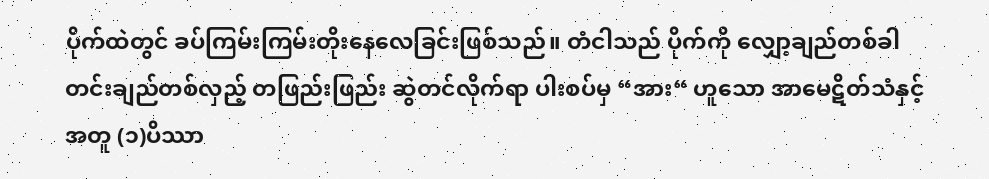ပိုက်ထဲတွင် ခပ်ကြမ်းကြမ်းတိုးနေလေခြင်းဖြစ်သည်။ တံငါသည် ပိုက်ကို လျှော့ချည်တစ်ခါ တင်းချည်တစ်လှည့် တဖြည်းဖြည်း ဆွဲတင်လိုက်ရာ ပါးစပ်မှ “အား“ ဟူသော အာမေဋိတ်သံနှင့် အတူ (၁)ပိဿာ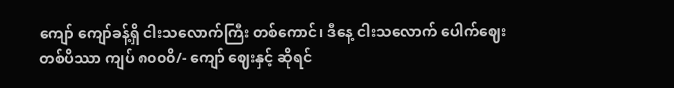ကျော် ကျော်ခန့်ရှိ ငါးသလောက်ကြီး တစ်ကောင်၊ ဒီနေ့ ငါးသလောက် ပေါက်ဈေး တစ်ပိဿာ ကျပ် ၈၀၀၀ိ/- ကျော် ဈေးနှင့် ဆိုရင်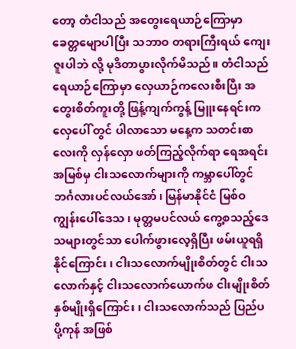တော့ တံငါသည် အတွေးရေယာဉ်ကြောမှာ ခေတ္တမျောပါပြီး သဘာဝ တရားကြီးရယ် ကျေးဇူးပါဘဲ လို့ မုဒိတာပွားလိုက်မိသည်။ တံငါသည် ရေယာဉ်ကြောမှာ လှေယာဉ်ကလေးစီးပြီး အတွေးစိတ်ကူးတို့ ဖြန့်ကျက်ကွန့် မြူးနေရင်းက လှေပေါ် တွင် ပါလာသော မနေ့က သတင်းစာလေးကို လှန်လှော ဖတ်ကြည့်လိုက်ရာ ရေအရင်းအမြစ်မှ ငါးသလောက်များကို ကမ္ဘာပေါ်တွင် ဘင်္ဂလားပင်လယ်အော်၊ မြန်မာနိုင်ငံ မြစ်ဝကျွန်းပေါ်ဒေသ၊ မုတ္တမပင်လယ် ကွေ့စသည့်ဒေသများတွင်သာ ပေါက်ဖွားလေ့ရှိပြီး ဖမ်းယူရရှိနိုင်ကြောင်း ၊ ငါးသလောက်မျိုးစိတ်တွင် ငါးသလောက်နှင့် ငါးသလောက်ယောက်ဖ ငါးမျိုးစိတ်နှစ်မျိုးရှိကြောင်း၊ ငါးသလောက်သည် ပြည်ပပို့ကုန် အဖြစ်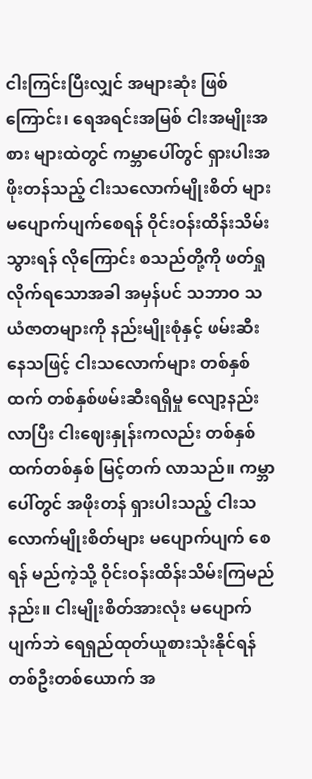ငါးကြင်းပြီးလျှင် အများဆုံး ဖြစ်ကြောင်း၊ ရေအရင်းအမြစ် ငါးအမျိုးအစား များထဲတွင် ကမ္ဘာပေါ်တွင် ရှားပါးအဖိုးတန်သည့် ငါးသလောက်မျိုးစိတ် များ မပျောက်ပျက်စေရန် ဝိုင်းဝန်းထိန်းသိမ်းသွားရန် လိုကြောင်း စသည်တို့ကို ဖတ်ရှုလိုက်ရသောအခါ အမှန်ပင် သဘာဝ သယံဇာတများကို နည်းမျိုးစုံနှင့် ဖမ်းဆီးနေသဖြင့် ငါးသလောက်များ တစ်နှစ်ထက် တစ်နှစ်ဖမ်းဆီးရရှိမှု လျော့နည်းလာပြီး ငါးဈေးနှုန်းကလည်း တစ်နှစ်ထက်တစ်နှစ် မြင့်တက် လာသည်။ ကမ္ဘာပေါ်တွင် အဖိုးတန် ရှားပါးသည့် ငါးသလောက်မျိုးစိတ်များ မပျောက်ပျက် စေရန် မည်ကဲ့သို့ ဝိုင်းဝန်းထိန်းသိမ်းကြမည်နည်း။ ငါးမျိုးစိတ်အားလုံး မပျောက်ပျက်ဘဲ ရေရှည်ထုတ်ယူစားသုံးနိုင်ရန် တစ်ဦးတစ်ယောက် အ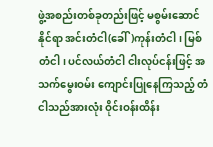ဖွဲ့အစည်းတစ်ခုတည်းဖြင့် မစွမ်းဆောင် နိုင်ရာ အင်းတံငါ(ခေါ်)ကုန်းတံငါ၊ မြစ်တံငါ၊ ပင်လယ်တံငါ ငါးလုပ်ငန်းဖြင့် အသက်မွေးဝမ်း ကျောင်းပြုနေကြသည့် တံငါသည်အားလုံး ဝိုင်းဝန်းထိန်း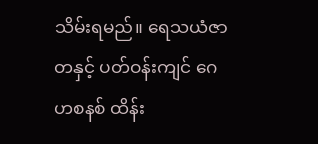သိမ်းရမည်။ ရေသယံဇာတနှင့် ပတ်ဝန်းကျင် ဂေဟစနစ် ထိန်း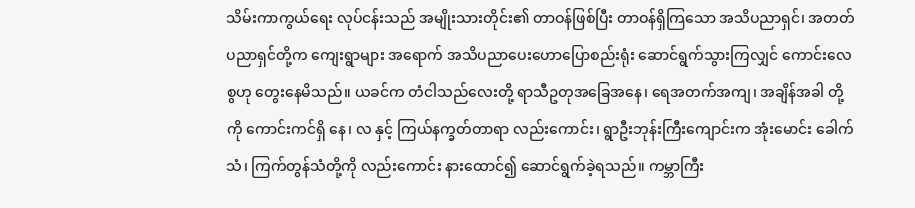သိမ်းကာကွယ်ရေး လုပ်ငန်းသည် အမျိုးသားတိုင်း၏ တာဝန်ဖြစ်ပြီး တာဝန်ရှိကြသော အသိပညာရှင်၊ အတတ်ပညာရှင်တို့က ကျေးရွာများ အရောက် အသိပညာပေးဟောပြောစည်းရုံး ဆောင်ရွက်သွားကြလျှင် ကောင်းလေစွဟု တွေးနေမိသည်။ ယခင်က တံငါသည်လေးတို့ ရာသီဥတုအခြေအနေ၊ ရေအတက်အကျ၊ အချိန်အခါ တို့ကို ကောင်းကင်ရှိ နေ၊ လ နှင့် ကြယ်နက္ခတ်တာရာ လည်းကောင်း၊ ရွာဦးဘုန်းကြီးကျောင်းက အုံးမောင်း ခေါက်သံ၊ ကြက်တွန်သံတို့ကို လည်းကောင်း နားထောင်၍ ဆောင်ရွက်ခဲ့ရသည်။ ကမ္ဘာကြီး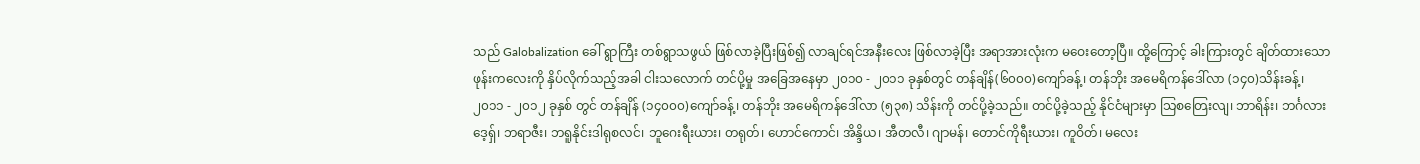သည် Galobalization ခေါ် ရွာကြီး တစ်ရွာသဖွယ် ဖြစ်လာခဲ့ပြီးဖြစ်၍ လာချင်ရင်အနီးလေး ဖြစ်လာခဲ့ပြီး အရာအားလုံးက မဝေးတော့ပြီ။ ထို့ကြောင့် ခါးကြားတွင် ချိတ်ထားသော ဖုန်းကလေးကို နှိပ်လိုက်သည့်အခါ ငါးသလောက် တင်ပို့မှု အခြေအနေမှာ ၂၀၁၀ - ၂၀၁၁ ခုနှစ်တွင် တန်ချိန်(၆၀၀၀)ကျော်ခန့်၊ တန်ဘိုး အမေရိကန်ဒေါ်လာ (၁၄၀)သိန်းခန့်၊ ၂၀၁၁ - ၂၀၁၂ ခုနှစ် တွင် တန်ချိန် (၁၄၀၀၀)ကျော်ခန့်၊ တန်ဘိုး အမေရိကန်ဒေါ်လာ (၅၃၈) သိန်းကို တင်ပို့ခဲ့သည်။ တင်ပို့ခဲ့သည့် နိုင်ငံများမှာ သြစတြေးလျ၊ ဘာရိန်း၊ ဘင်္ဂလားဒေ့ရှ်၊ ဘရာဇီး၊ ဘရူနိုင်းဒါရုစလင်၊ ဘူဂေးရီးယား၊ တရုတ်၊ ဟောင်ကောင်၊ အိန္ဒိယ၊ အီတလီ၊ ဂျာမန်၊ တောင်ကိုရီးယား၊ ကူဝိတ်၊ မလေး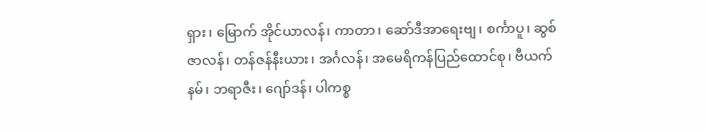ရှား၊ မြောက် အိုင်ယာလန်၊ ကာတာ၊ ဆော်ဒီအာရေးဗျ၊ စင်္ကာပူ၊ ဆွစ်ဇာလန်၊ တန်ဇန်နီးယား၊ အင်္ဂလန်၊ အမေရိကန်ပြည်ထောင်စု၊ ဗီယက်နမ်၊ ဘရာဇီး၊ ဂျော်ဒန်၊ ပါကစ္စ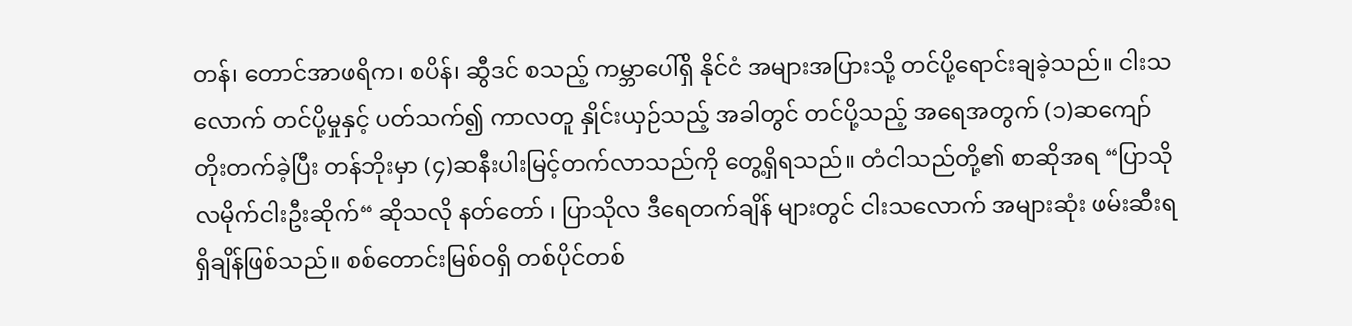တန်၊ တောင်အာဖရိက၊ စပိန်၊ ဆွီဒင် စသည့် ကမ္ဘာပေါ်ရှိ နိုင်ငံ အများအပြားသို့ တင်ပို့ရောင်းချခဲ့သည်။ ငါးသလောက် တင်ပို့မှုနှင့် ပတ်သက်၍ ကာလတူ နှိုင်းယှဉ်သည့် အခါတွင် တင်ပို့သည့် အရေအတွက် (၁)ဆကျော် တိုးတက်ခဲ့ပြီး တန်ဘိုးမှာ (၄)ဆနီးပါးမြင့်တက်လာသည်ကို တွေ့ရှိရသည်။ တံငါသည်တို့၏ စာဆိုအရ “ပြာသိုလမိုက်ငါးဦးဆိုက်“ ဆိုသလို နတ်တော် ၊ ပြာသိုလ ဒီရေတက်ချိန် များတွင် ငါးသလောက် အများဆုံး ဖမ်းဆီးရရှိချိန်ဖြစ်သည်။ စစ်တောင်းမြစ်ဝရှိ တစ်ပိုင်တစ်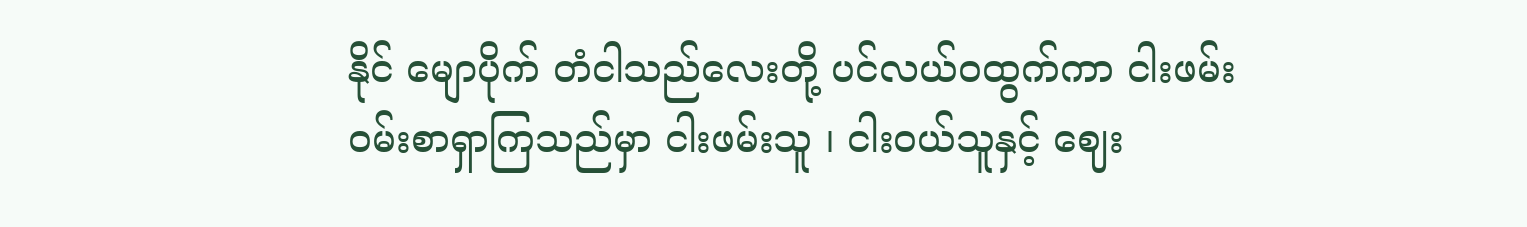နိုင် မျောပိုက် တံငါသည်လေးတို့ ပင်လယ်ဝထွက်ကာ ငါးဖမ်းဝမ်းစာရှာကြသည်မှာ ငါးဖမ်းသူ ၊ ငါးဝယ်သူနှင့် ဈေး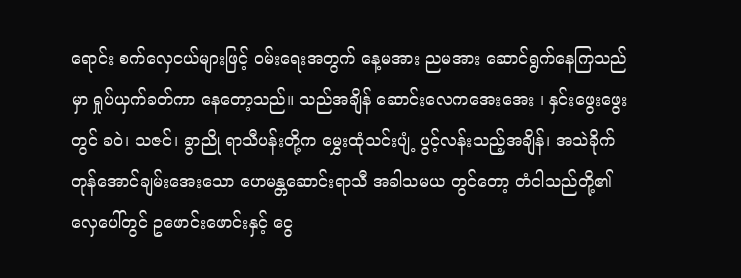ရောင်း စက်လှေငယ်များဖြင့် ဝမ်းရေးအတွက် နေ့မအား ညမအား ဆောင်ရွက်နေကြသည်မှာ ရှုပ်ယှက်ခတ်ကာ နေတော့သည်။ သည်အချိန် ဆောင်းလေကအေးအေး ၊ နှင်းဖွေးဖွေးတွင် ခဝဲ၊ သဇင်၊ ခွာညို ရာသီပန်းတို့က မွှေးထုံသင်းပျံ့ ပွင့်လန်းသည့်အချိန်၊ အသဲခိုက်တုန်အောင်ချမ်းအေးသော ဟေမန္တဆောင်းရာသီ အခါသမယ တွင်တော့ တံငါသည်တို့၏ လှေပေါ်တွင် ဥဖောင်းဖောင်းနှင့် ငွေ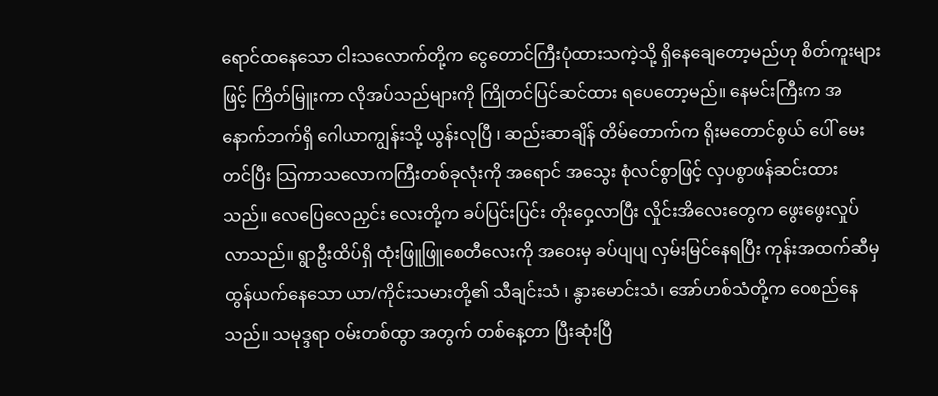ရောင်ထနေသော ငါးသလောက်တို့က ငွေတောင်ကြီးပုံထားသကဲ့သို့ ရှိနေချေတော့မည်ဟု စိတ်ကူးများဖြင့် ကြိတ်မြူးကာ လိုအပ်သည်များကို ကြိုတင်ပြင်ဆင်ထား ရပေတော့မည်။ နေမင်းကြီးက အနောက်ဘက်ရှိ ဂေါယာကျွန်းသို့ ယွန်းလုပြီ ၊ ဆည်းဆာချိန် တိမ်တောက်က ရိုးမတောင်စွယ် ပေါ် မေးတင်ပြီး သြကာသလောကကြီးတစ်ခုလုံးကို အရောင် အသွေး စုံလင်စွာဖြင့် လှပစွာဖန်ဆင်းထားသည်။ လေပြေလေညှင်း လေးတို့က ခပ်ပြင်းပြင်း တိုးဝှေ့လာပြီး လှိုင်းအိလေးတွေက ဖွေးဖွေးလှုပ်လာသည်။ ရွာဦးထိပ်ရှိ ထုံးဖြူဖြူစေတီလေးကို အဝေးမှ ခပ်ပျပျ လှမ်းမြင်နေရပြီး ကုန်းအထက်ဆီမှ ထွန်ယက်နေသော ယာ/ကိုင်းသမားတို့၏ သီချင်းသံ ၊ နွားမောင်းသံ၊ အော်ဟစ်သံတို့က ဝေစည်နေသည်။ သမုဒ္ဒရာ ဝမ်းတစ်ထွာ အတွက် တစ်နေ့တာ ပြီးဆုံးပြီ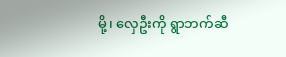မို့၊ လှေဦးကို ရွာဘက်ဆီ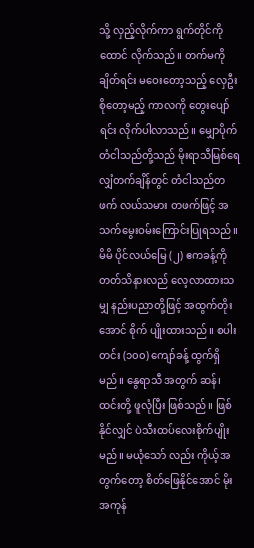သို့ လှည့်လိုက်ကာ ရွက်တိုင်ကို ထောင် လိုက်သည်။ တက်မကိုချိတ်ရင်း မဝေးတော့သည့် လှေဦး စိုတော့မည့် ကာလကို တွေးပျော်ရင်း လိုက်ပါလာသည်။ မျှောပိုက်တံငါသည်တို့သည် မိုးရာသီမြစ်ရေလျှံတက်ချိန်တွင် တံငါသည်တ ဖက် လယ်သမား တဖက်ဖြင့် အသက်မွေးဝမ်းကြောင်းပြုရသည်။ မိမိ ပိုင်လယ်မြေ (၂) ဧကခန့်ကို တတ်သိနားလည် လေ့လာထားသမျှ နည်းပညာတို့ဖြင့် အထွက်တိုးအောင် စိုက် ပျိုးထားသည်။ စပါးတင်း (၁၀၀) ကျော်ခန့် ထွက်ရှိမည်။ နွေရာသီ အတွက် ဆန်၊ ထင်းတို့ ဖူလုံပြီး ဖြစ်သည်။ ဖြစ်နိုင်လျှင် ပဲသီးထပ်လေးစိုက်ပျိုးမည်။ မယုံသော် လည်း ကိုယ့်အတွက်တော့ စိတ်ဖြေနိုင်အောင် မိုးအကုန်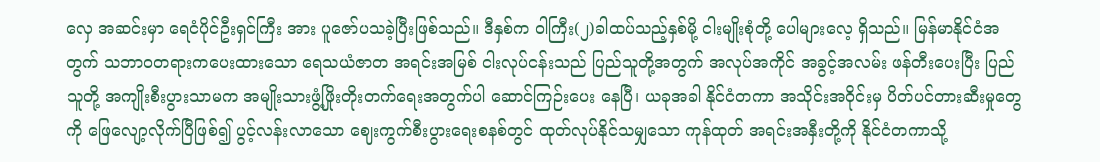လှေ အဆင်းမှာ ရေငံပိုင်ဦးရှင်ကြီး အား ပူဇော်ပသခဲ့ပြီးဖြစ်သည်။ ဒီနှစ်က ဝါကြီး(၂)ခါထပ်သည့်နှစ်မို့ ငါးမျိုးစုံတို့ ပေါများလေ့ ရှိသည်။ မြန်မာနိုင်ငံအတွက် သဘာဝတရားကပေးထားသော ရေသယံဇာတ အရင်းအမြစ် ငါးလုပ်ငန်းသည် ပြည်သူတို့အတွက် အလုပ်အကိုင် အခွင့်အလမ်း ဖန်တီးပေးပြီး ပြည်သူတို့ အကျိုးစီးပွားသာမက အမျိုးသားဖွံ့ဖြိုးတိုးတက်ရေးအတွက်ပါ ဆောင်ကြဉ်းပေး နေပြီ၊ ယခုအခါ နိုင်ငံတကာ အသိုင်းအဝိုင်းမှ ပိတ်ပင်တားဆီးမှုတွေကို ဖြေလျော့လိုက်ပြီဖြစ်၍ ပွင့်လန်းလာသော ဈေးကွက်စီးပွားရေးစနစ်တွင် ထုတ်လုပ်နိုင်သမျှသော ကုန်ထုတ် အရင်းအနှီးတို့ကို နိုင်ငံတကာသို့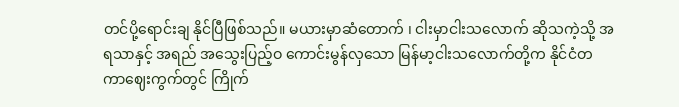တင်ပို့ရောင်းချ နိုင်ပြီဖြစ်သည်။ မယားမှာဆံတောက် ၊ ငါးမှာငါးသလောက် ဆိုသကဲ့သို့ အရသာနှင့် အရည် အသွေးပြည့်ဝ ကောင်းမွန်လှသော မြန်မာ့ငါးသလောက်တို့က နိုင်ငံတကာဈေးကွက်တွင် ကြိုက်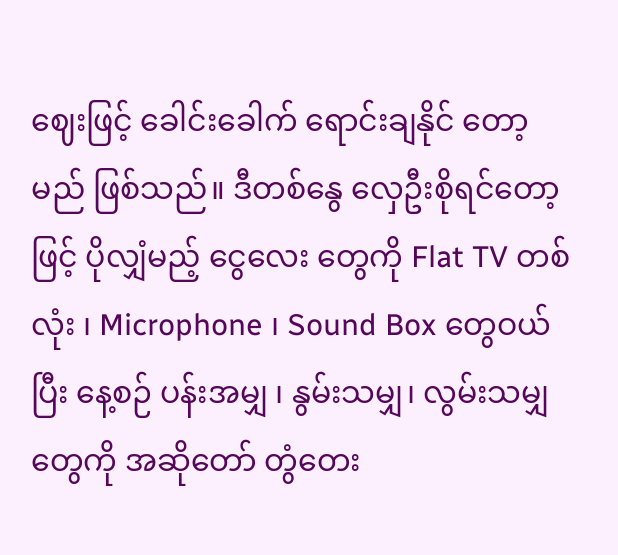ဈေးဖြင့် ခေါင်းခေါက် ရောင်းချနိုင် တော့မည် ဖြစ်သည်။ ဒီတစ်နွေ လှေဦးစိုရင်တော့ဖြင့် ပိုလျှံမည့် ငွေလေး တွေကို Flat TV တစ်လုံး ၊ Microphone ၊ Sound Box တွေဝယ်ပြီး နေ့စဉ် ပန်းအမျှ ၊ နွမ်းသမျှ၊ လွမ်းသမျှတွေကို အဆိုတော် တွံတေး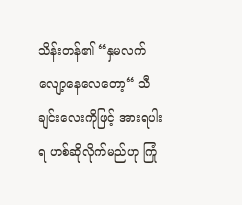သိန်းတန်၏ “နှမလက်လျော့နေလေတော့“ သီချင်းလေးကိုဖြင့် အားရပါးရ ဟစ်ဆိုလိုက်မည်ဟု ကြုံ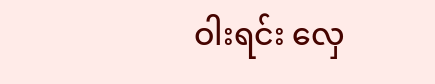ဝါးရင်း လှေ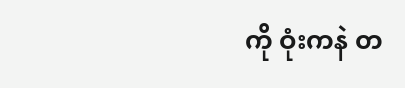ကို ဝုံးကနဲ တ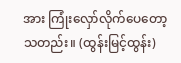အား ကြုံးလှော်လိုက်ပေတော့သတည်း။ (ထွန်းမြင့်ထွန်း)